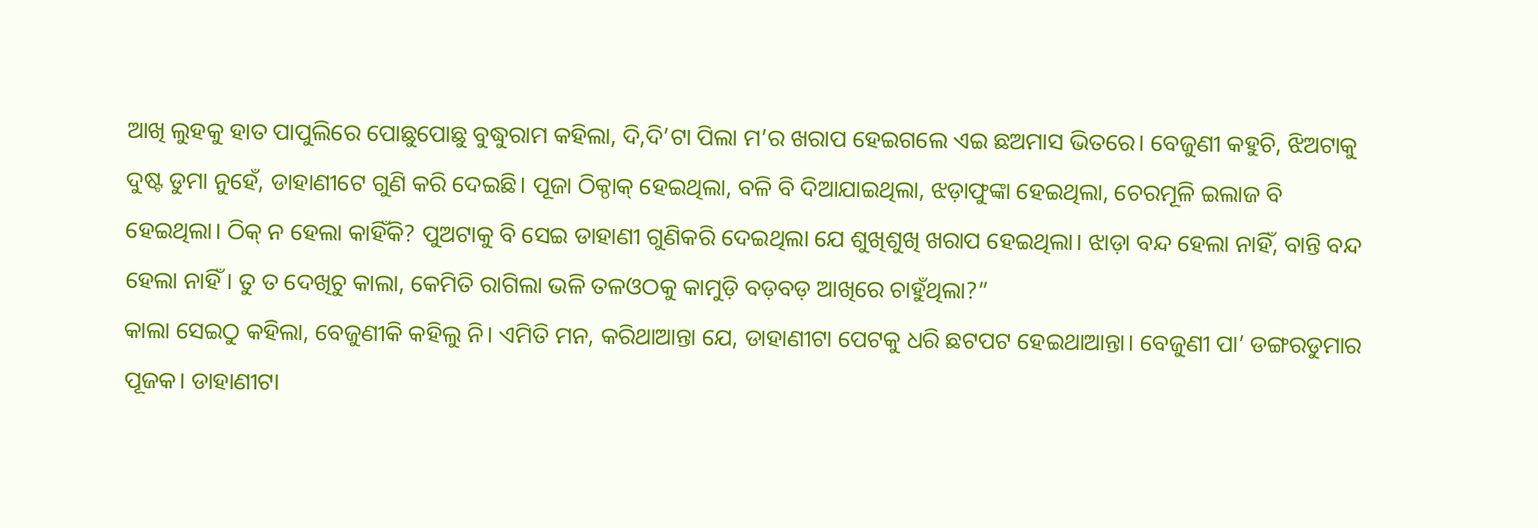ଆଖି ଲୁହକୁ ହାତ ପାପୁଲିରେ ପୋଛୁପୋଛୁ ବୁଦ୍ଧୁରାମ କହିଲା, ଦି,ଦି’ଟା ପିଲା ମ’ର ଖରାପ ହେଇଗଲେ ଏଇ ଛଅମାସ ଭିତରେ। ବେଜୁଣୀ କହୁଚି, ଝିଅଟାକୁ ଦୁଷ୍ଟ ଡୁମା ନୁହେଁ, ଡାହାଣୀଟେ ଗୁଣି କରି ଦେଇଛି। ପୂଜା ଠିକ୍ଠାକ୍ ହେଇଥିଲା, ବଳି ବି ଦିଆଯାଇଥିଲା, ଝଡ଼ାଫୁଙ୍କା ହେଇଥିଲା, ଚେରମୂଳି ଇଲାଜ ବି ହେଇଥିଲା। ଠିକ୍ ନ ହେଲା କାହିଁକି? ପୁଅଟାକୁ ବି ସେଇ ଡାହାଣୀ ଗୁଣିକରି ଦେଇଥିଲା ଯେ ଶୁଖିଶୁଖି ଖରାପ ହେଇଥିଲା। ଝାଡ଼ା ବନ୍ଦ ହେଲା ନାହିଁ, ବାନ୍ତି ବନ୍ଦ ହେଲା ନାହିଁ। ତୁ ତ ଦେଖିଚୁ କାଲା, କେମିତି ରାଗିଲା ଭଳି ତଳଓଠକୁ କାମୁଡ଼ି ବଡ଼ବଡ଼ ଆଖିରେ ଚାହୁଁଥିଲା?”
କାଲା ସେଇଠୁ କହିଲା, ବେଜୁଣୀକି କହିଲୁ ନି। ଏମିତି ମନ, କରିଥାଆନ୍ତା ଯେ, ଡାହାଣୀଟା ପେଟକୁ ଧରି ଛଟପଟ ହେଇଥାଆନ୍ତା। ବେଜୁଣୀ ପା’ ଡଙ୍ଗରଡୁମାର ପୂଜକ। ଡାହାଣୀଟା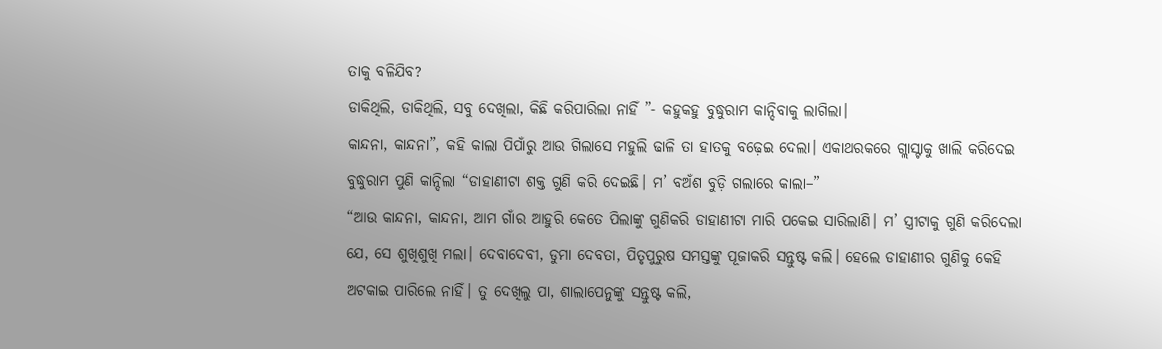ତାକୁ ବଳିଯିବ?
ଡାକିଥିଲି, ଡାକିଥିଲି, ସବୁ ଦେଖିଲା, କିଛି କରିପାରିଲା ନାହିଁ ”- କହୁକହୁ ବୁଦ୍ଧୁରାମ କାନ୍ଦିବାକୁ ଲାଗିଲା।
କାନ୍ଦନା, କାନ୍ଦନା”, କହି କାଲା ପିପାଁରୁ ଆଉ ଗିଲାସେ ମହୁଲି ଢାଳି ତା ହାତକୁ ବଢ଼େଇ ଦେଲା। ଏକାଥରକରେ ଗ୍ଲାସ୍ଟାକୁ ଖାଲି କରିଦେଇ ବୁଦ୍ଧୁରାମ ପୁଣି କାନ୍ଦିଲା “ଡାହାଣୀଟା ଶକ୍ତ ଗୁଣି କରି ଦେଇଛି। ମ’ ବଅଁଶ ବୁଡ଼ି ଗଲାରେ କାଲା–”
“ଆଉ କାନ୍ଦନା, କାନ୍ଦନା, ଆମ ଗାଁର ଆହୁରି କେତେ ପିଲାଙ୍କୁ ଗୁଣିକରି ଡାହାଣୀଟା ମାରି ପକେଇ ସାରିଲାଣି। ମ’ ସ୍ତ୍ରୀଟାକୁ ଗୁଣି କରିଦେଲା ଯେ, ସେ ଶୁଖିଶୁଖି ମଲା। ଦେବାଦେବୀ, ଡୁମା ଦେବତା, ପିତୃପୁରୁଷ ସମସ୍ତଙ୍କୁ ପୂଜାକରି ସନ୍ତୁଷ୍ଟ କଲି। ହେଲେ ଡାହାଣୀର ଗୁଣିକୁ କେହି ଅଟକାଇ ପାରିଲେ ନାହିଁ। ତୁ ଦେଖିଲୁ ପା, ଶାଲାପେନୁଙ୍କୁ ସନ୍ତୁଷ୍ଟ କଲି,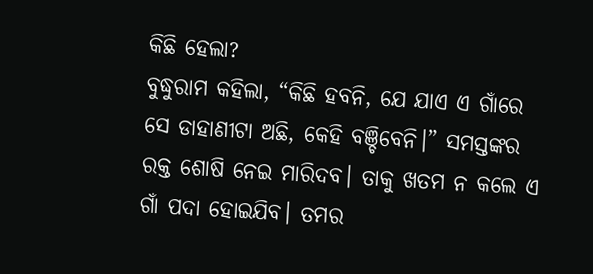କିଛି ହେଲା?
ବୁଦ୍ଧୁରାମ କହିଲା, “କିଛି ହବନି, ଯେ ଯାଏ ଏ ଗାଁରେ ସେ ଡାହାଣୀଟା ଅଛି, କେହି ବଞ୍ଚିବେନି।” ସମସ୍ତଙ୍କର ରକ୍ତ ଶୋଷି ନେଇ ମାରିଦବ। ତାକୁ ଖତମ ନ କଲେ ଏ ଗାଁ ପଦା ହୋଇଯିବ। ତମର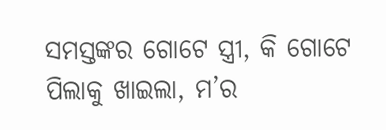ସମସ୍ତଙ୍କର ଗୋଟେ ସ୍ତ୍ରୀ, କି ଗୋଟେ ପିଲାକୁ ଖାଇଲା, ମ’ର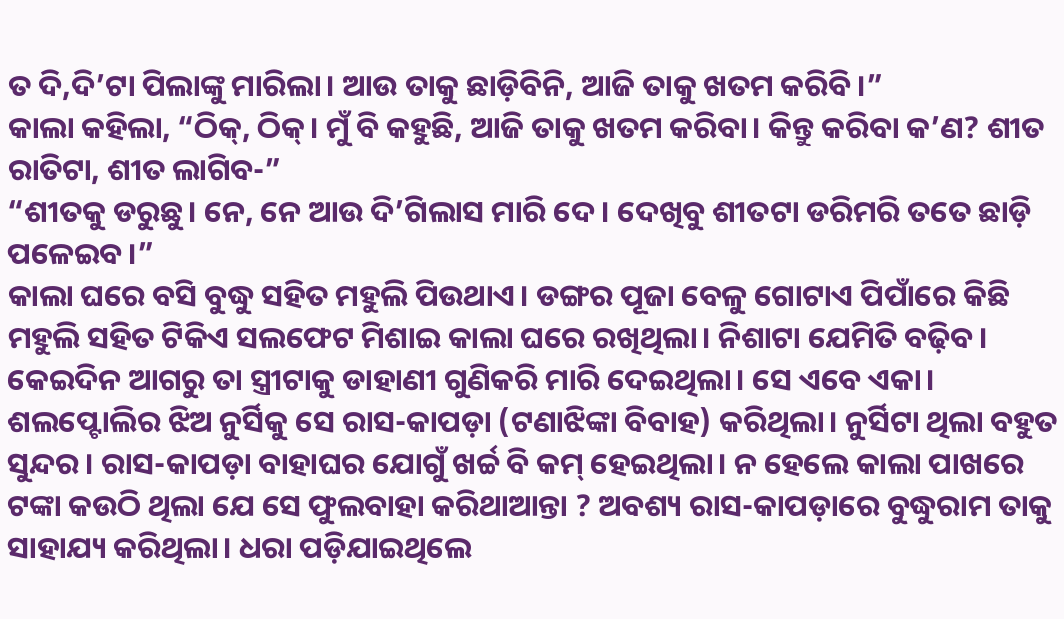ତ ଦି,ଦି’ଟା ପିଲାଙ୍କୁ ମାରିଲା। ଆଉ ତାକୁ ଛାଡ଼ିବିନି, ଆଜି ତାକୁ ଖତମ କରିବି।”
କାଲା କହିଲା, “ଠିକ୍, ଠିକ୍। ମୁଁ ବି କହୁଛି, ଆଜି ତାକୁ ଖତମ କରିବା। କିନ୍ତୁ କରିବା କ’ଣ? ଶୀତ ରାତିଟା, ଶୀତ ଲାଗିବ-”
“ଶୀତକୁ ଡରୁଛୁ। ନେ, ନେ ଆଉ ଦି’ଗିଲାସ ମାରି ଦେ। ଦେଖିବୁ ଶୀତଟା ଡରିମରି ତତେ ଛାଡ଼ି ପଳେଇବ।”
କାଲା ଘରେ ବସି ବୁଦ୍ଧୁ ସହିତ ମହୁଲି ପିଉଥାଏ। ଡଙ୍ଗର ପୂଜା ବେଳୁ ଗୋଟାଏ ପିପାଁରେ କିଛି ମହୁଲି ସହିତ ଟିକିଏ ସଲଫେଟ ମିଶାଇ କାଲା ଘରେ ରଖିଥିଲା। ନିଶାଟା ଯେମିତି ବଢ଼ିବ। କେଇଦିନ ଆଗରୁ ତା ସ୍ତ୍ରୀଟାକୁ ଡାହାଣୀ ଗୁଣିକରି ମାରି ଦେଇଥିଲା। ସେ ଏବେ ଏକା। ଶଲପ୍ଟୋଲିର ଝିଅ ନୁର୍ସିକୁ ସେ ରାସ-କାପଡ଼ା (ଟଣାଝିଙ୍କା ବିବାହ) କରିଥିଲା। ନୁର୍ସିଟା ଥିଲା ବହୁତ ସୁନ୍ଦର। ରାସ-କାପଡ଼ା ବାହାଘର ଯୋଗୁଁ ଖର୍ଚ୍ଚ ବି କମ୍ ହେଇଥିଲା। ନ ହେଲେ କାଲା ପାଖରେ ଟଙ୍କା କଉଠି ଥିଲା ଯେ ସେ ଫୁଲବାହା କରିଥାଆନ୍ତା ? ଅବଶ୍ୟ ରାସ-କାପଡ଼ାରେ ବୁଦ୍ଧୁରାମ ତାକୁ ସାହାଯ୍ୟ କରିଥିଲା। ଧରା ପଡ଼ିଯାଇଥିଲେ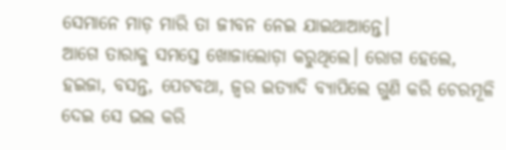ସେମାନେ ମାଡ଼ ମାରି ତା ଜୀବନ ନେଇ ଯାଇଥାଆନ୍ତେ।
ଆଗେ ତାରାକୁ ସମସ୍ତେ ଖୋଜାଲୋଡ଼ା କରୁଥିଲେ। ରୋଗ ହେଲେ, ହଇଜା, ବସନ୍ତ, ପେଟବଥା, ଜ୍ବର ଇତ୍ୟାଦି ବ୍ୟାପିଲେ ଗୁଣି କରି ଚେରମୂଳି ଦେଇ ସେ ଭଲ କରି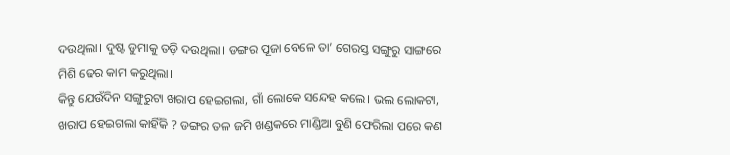ଦଉଥିଲା। ଦୁଷ୍ଟ ଡୁମାକୁ ତଡ଼ି ଦଉଥିଲା। ଡଙ୍ଗର ପୂଜା ବେଳେ ତା’ ଗେରସ୍ତ ସଙ୍ଗୁରୁ ସାଙ୍ଗରେ ମିଶି ଢେର କାମ କରୁଥିଲା।
କିନ୍ତୁ ଯେଉଁଦିନ ସଙ୍ଗୁରୁଟା ଖରାପ ହେଇଗଲା, ଗାଁ ଲୋକେ ସନ୍ଦେହ କଲେ। ଭଲ ଲୋକଟା, ଖରାପ ହେଇଗଲା କାହିଁକି ? ଡଙ୍ଗର ତଳ ଜମି ଖଣ୍ଡକରେ ମାଣ୍ଡିଆ ବୁଣି ଫେରିଲା ପରେ କଣ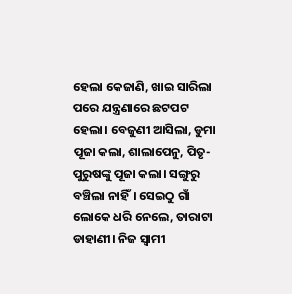ହେଲା କେଜାଣି, ଖାଇ ସାରିଲା ପରେ ଯନ୍ତ୍ରଣାରେ ଛଟପଟ ହେଲା। ବେଜୁଣୀ ଆସିଲା, ଡୁମା ପୂଜା କଲା, ଶାଲାପେନୁ, ପିତୃ-ପୁରୁଷଙ୍କୁ ପୂଜା କଲା। ସଙ୍ଗୁରୁ ବଞ୍ଚିଲା ନାହିଁ। ସେଇଠୁ ଗାଁ ଲୋକେ ଧରି ନେଲେ, ତାରାଟା ଡାହାଣୀ। ନିଜ ସ୍ବାମୀ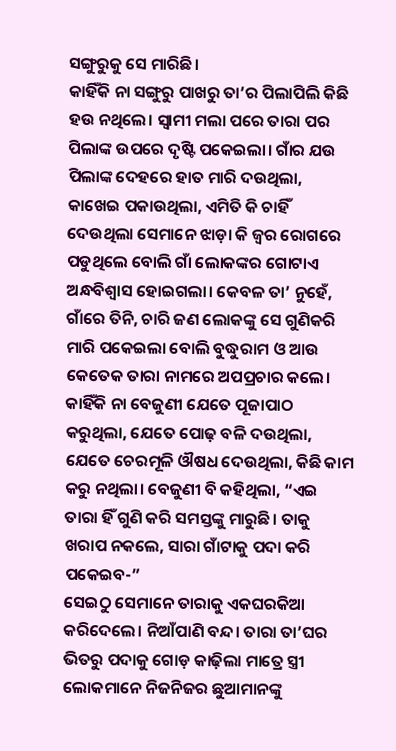ସଙ୍ଗୁରୁକୁ ସେ ମାରିଛି।
କାହିଁକି ନା ସଙ୍ଗୁରୁ ପାଖରୁ ତା’ର ପିଲାପିଲି କିଛି ହଉ ନଥିଲେ। ସ୍ବାମୀ ମଲା ପରେ ତାରା ପର ପିଲାଙ୍କ ଉପରେ ଦୃଷ୍ଟି ପକେଇଲା। ଗାଁର ଯଉ ପିଲାଙ୍କ ଦେହରେ ହାତ ମାରି ଦଉଥିଲା, କାଖେଇ ପକାଉଥିଲା, ଏମିତି କି ଚାହିଁ ଦେଉଥିଲା ସେମାନେ ଝାଡ଼ା କି ଜ୍ବର ରୋଗରେ ପଡୁଥିଲେ ବୋଲି ଗାଁ ଲୋକଙ୍କର ଗୋଟାଏ ଅନ୍ଧବିଶ୍ବାସ ହୋଇଗଲା। କେବଳ ତା’ ନୁହେଁ, ଗାଁରେ ତିନି, ଚାରି ଜଣ ଲୋକଙ୍କୁ ସେ ଗୁଣିକରି ମାରି ପକେଇଲା ବୋଲି ବୁଦ୍ଧୁରାମ ଓ ଆଉ କେତେକ ତାରା ନାମରେ ଅପପ୍ରଚାର କଲେ। କାହିଁକି ନା ବେଜୁଣୀ ଯେତେ ପୂଜାପାଠ କରୁଥିଲା, ଯେତେ ପୋଢ଼ ବଳି ଦଉଥିଲା, ଯେତେ ଚେରମୂଳି ଔଷଧ ଦେଉଥିଲା, କିଛି କାମ କରୁ ନଥିଲା। ବେଜୁଣୀ ବି କହିଥିଲା, “ଏଇ ତାରା ହିଁ ଗୁଣି କରି ସମସ୍ତଙ୍କୁ ମାରୁଛି। ତାକୁ ଖରାପ ନକଲେ, ସାରା ଗାଁଟାକୁ ପଦା କରି ପକେଇବ-”
ସେଇଠୁ ସେମାନେ ତାରାକୁ ଏକଘରକିଆ କରିଦେଲେ। ନିଆଁପାଣି ବନ୍ଦ। ତାରା ତା’ଘର ଭିତରୁ ପଦାକୁ ଗୋଡ଼ କାଢ଼ିଲା ମାତ୍ରେ ସ୍ତ୍ରୀ ଲୋକମାନେ ନିଜନିଜର ଛୁଆମାନଙ୍କୁ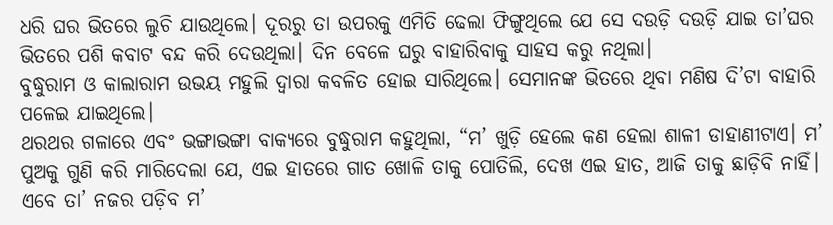ଧରି ଘର ଭିତରେ ଲୁଚି ଯାଉଥିଲେ। ଦୂରରୁ ତା ଉପରକୁ ଏମିତି ଢେଲା ଫିଙ୍ଗୁଥିଲେ ଯେ ସେ ଦଉଡ଼ି ଦଉଡ଼ି ଯାଇ ତା’ଘର ଭିତରେ ପଶି କବାଟ ବନ୍ଦ କରି ଦେଉଥିଲା। ଦିନ ବେଳେ ଘରୁ ବାହାରିବାକୁ ସାହସ କରୁ ନଥିଲା।
ବୁଦ୍ଧୁରାମ ଓ କାଲାରାମ ଉଭୟ ମହୁଲି ଦ୍ବାରା କବଳିତ ହୋଇ ସାରିଥିଲେ। ସେମାନଙ୍କ ଭିତରେ ଥିବା ମଣିଷ ଦି’ଟା ବାହାରି ପଳେଇ ଯାଇଥିଲେ।
ଥରଥର ଗଳାରେ ଏବଂ ଭଙ୍ଗାଭଙ୍ଗା ବାକ୍ୟରେ ବୁଦ୍ଧୁରାମ କହୁଥିଲା, “ମ’ ଖୁଡ଼ି ହେଲେ କଣ ହେଲା ଶାଳୀ ଡାହାଣୀଟାଏ। ମ’ ପୁଅକୁ ଗୁଣି କରି ମାରିଦେଲା ଯେ, ଏଇ ହାତରେ ଗାତ ଖୋଳି ତାକୁ ପୋତିଲି, ଦେଖ ଏଇ ହାତ, ଆଜି ତାକୁ ଛାଡ଼ିବି ନାହିଁ। ଏବେ ତା’ ନଜର ପଡ଼ିବ ମ’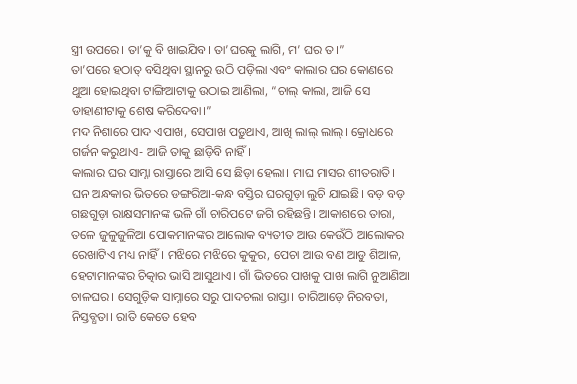ସ୍ତ୍ରୀ ଉପରେ। ତା’କୁ ବି ଖାଇଯିବ। ତା’ଘରକୁ ଲାଗି, ମ’ ଘର ତ।”
ତା’ପରେ ହଠାତ୍ ବସିଥିବା ସ୍ଥାନରୁ ଉଠି ପଡ଼ିଲା ଏବଂ କାଲାର ଘର କୋଣରେ ଥୁଆ ହୋଇଥିବା ଟାଙ୍ଗିଆଟାକୁ ଉଠାଇ ଆଣିଲା, “ଚାଲ୍ କାଲା, ଆଜି ସେ ଡାହାଣୀଟାକୁ ଶେଷ କରିଦେବା।”
ମଦ ନିଶାରେ ପାଦ ଏପାଖ, ସେପାଖ ପଡ଼ୁଥାଏ, ଆଖି ଲାଲ୍ ଲାଲ୍। କ୍ରୋଧରେ ଗର୍ଜନ କରୁଥାଏ- ଆଜି ତାକୁ ଛାଡ଼ିବି ନାହିଁ।
କାଲାର ଘର ସାମ୍ନା ରାସ୍ତାରେ ଆସି ସେ ଛିଡ଼ା ହେଲା। ମାଘ ମାସର ଶୀତରାତି। ଘନ ଅନ୍ଧକାର ଭିତରେ ଡଙ୍ଗରିଆ-କନ୍ଧ ବସ୍ତିର ଘରଗୁଡ଼ା ଲୁଚି ଯାଇଛି। ବଡ଼ ବଡ଼ ଗଛଗୁଡ଼ା ରାକ୍ଷସମାନଙ୍କ ଭଳି ଗାଁ ଚାରିପଟେ ଜଗି ରହିଛନ୍ତି। ଆକାଶରେ ତାରା, ତଳେ ଜୁଳୁଜୁଳିଆ ପୋକମାନଙ୍କର ଆଲୋକ ବ୍ୟତୀତ ଆଉ କେଉଁଠି ଆଲୋକର ରେଖାଟିଏ ମଧ୍ୟ ନାହିଁ। ମଝିରେ ମଝିରେ କୁକୁର, ପେଚା ଆଉ ବଣ ଆଡୁ ଶିଆଳ, ହେଟାମାନଙ୍କର ଚିତ୍କାର ଭାସି ଆସୁଥାଏ। ଗାଁ ଭିତରେ ପାଖକୁ ପାଖ ଲାଗି ନୁଆଣିଆ ଚାଳଘର। ସେଗୁଡ଼ିକ ସାମ୍ନାରେ ସରୁ ପାଦଚଲା ରାସ୍ତା। ଚାରିଆଡ଼େ ନିରବତା, ନିସ୍ତବ୍ଧତା। ରାତି କେତେ ହେବ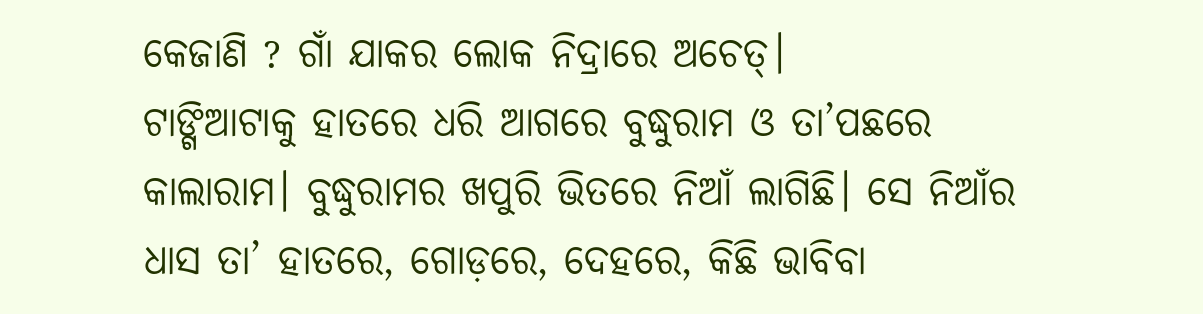କେଜାଣି ? ଗାଁ ଯାକର ଲୋକ ନିଦ୍ରାରେ ଅଚେତ୍।
ଟାଙ୍ଗିଆଟାକୁ ହାତରେ ଧରି ଆଗରେ ବୁଦ୍ଧୁରାମ ଓ ତା’ପଛରେ କାଲାରାମ। ବୁଦ୍ଧୁରାମର ଖପୁରି ଭିତରେ ନିଆଁ ଲାଗିଛି। ସେ ନିଆଁର ଧାସ ତା’ ହାତରେ, ଗୋଡ଼ରେ, ଦେହରେ, କିଛି ଭାବିବା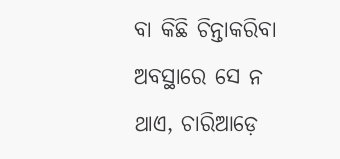ବା କିଛି ଚିନ୍ତାକରିବା ଅବସ୍ଥାରେ ସେ ନ ଥାଏ, ଚାରିଆଡ଼େ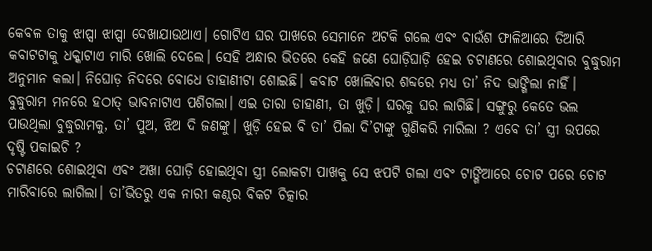କେବଳ ତାକୁ ଝାପ୍ସା ଝାପ୍ସା ଦେଖାଯାଉଥାଏ। ଗୋଟିଏ ଘର ପାଖରେ ସେମାନେ ଅଟକି ଗଲେ ଏବଂ ବାଉଁଶ ଫାଳିଆରେ ତିଆରି କବାଟଟାକୁ ଧକ୍କାଟାଏ ମାରି ଖୋଲି ଦେଲେ। ସେହି ଅନ୍ଧାର ଭିତରେ କେହି ଜଣେ ଘୋଡ଼ିଘାଡ଼ି ହେଇ ଚଟାଣରେ ଶୋଇଥିବାର ବୁଦ୍ଧୁରାମ ଅନୁମାନ କଲା। ନିଘୋଡ଼ ନିଦରେ ବୋଧେ ଡାହାଣୀଟା ଶୋଇଛି। କବାଟ ଖୋଲିବାର ଶବ୍ଦରେ ମଧ୍ୟ ତା’ ନିଦ ଭାଙ୍ଗିଲା ନାହିଁ।
ବୁଦ୍ଧୁରାମ ମନରେ ହଠାତ୍ ଭାବନାଟାଏ ପଶିଗଲା। ଏଇ ତାରା ଡାହାଣୀ, ତା ଖୁଡ଼ି। ଘରକୁ ଘର ଲାଗିଛି। ସଙ୍ଗୁରୁ କେତେ ଭଲ ପାଉଥିଲା ବୁଦ୍ଧୁରାମକୁ, ତା’ ପୁଅ, ଝିଅ ଦି ଜଣଙ୍କୁ। ଖୁଡ଼ି ହେଇ ବି ତା’ ପିଲା ଦି’ଟାଙ୍କୁ ଗୁଣିକରି ମାରିଲା ? ଏବେ ତା’ ସ୍ତ୍ରୀ ଉପରେ ଦୃଷ୍ଟି ପକାଇଚି ?
ଚଟାଣରେ ଶୋଇଥିବା ଏବଂ ଅଖା ଘୋଡ଼ି ହୋଇଥିବା ସ୍ତ୍ରୀ ଲୋକଟା ପାଖକୁ ସେ ଝପଟି ଗଲା ଏବଂ ଟାଙ୍ଗିଆରେ ଚୋଟ ପରେ ଚୋଟ ମାରିବାରେ ଲାଗିଲା। ତା’ଭିତରୁ ଏକ ନାରୀ କଣ୍ଠର ବିକଟ ଚିତ୍କାର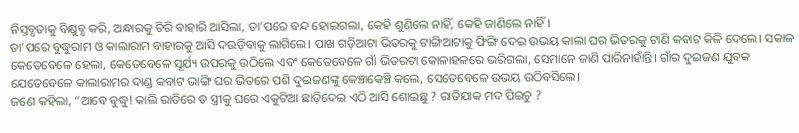ନିସ୍ତବ୍ଧତାକୁ ବିକ୍ଷୁବ୍ଧ କରି, ଅନ୍ଧାରକୁ ଚିରି ବାହାରି ଆସିଲା, ତା’ପରେ ବନ୍ଦ ହୋଇଗଲା, କେହି ଶୁଣିଲେ ନାହିଁ, କେହି ଜାଣିଲେ ନାହିଁ।
ତା’ପରେ ବୁଦ୍ଧୁରାମ ଓ କାଲାରାମ ବାହାରକୁ ଆସି ଦଉଡ଼ିବାକୁ ଲାଗିଲେ। ପାଖ ଗଡ଼ିଆଟା ଭିତରକୁ ଟାଙ୍ଗିଆଟାକୁ ଫିଙ୍ଗି ଦେଇ ଉଭୟ କାଲା ଘର ଭିତରକୁ ଟାଣି କବାଟ କିଳି ଦେଲେ। ସକାଳ କେତେବେଳେ ହେଲା, କେତେବେଳେ ସୂର୍ଯ୍ୟ ଉପରକୁ ଉଠିଲେ ଏବଂ କେତେବେଳେ ଗାଁ ଭିତରଟା କୋଳାହଳରେ ଭରିଗଲା, ସେମାନେ ଜାଣି ପାରିନାହାଁନ୍ତି। ଗାଁର ଦୁଇଜଣ ଯୁବକ ଯେତେବେଳେ କାଲାରାମର ଦାଣ୍ଡ କବାଟ ଭାଙ୍ଗି ଘର ଭିତରେ ପଶି ଦୁଇଜଣଙ୍କୁ କେଞ୍ଚାକେଞ୍ଚି କଲେ, ସେତେବେଳେ ଉଭୟ ଉଠିବସିଲେ।
ଜଣେ କହିଲା, “ଆବେ ବୁଦ୍ଧୁ! କାଲି ରାତିରେ ତ ସ୍ତ୍ରୀକୁ ଘରେ ଏକୁଟିଆ ଛାଡ଼ିଦେଇ ଏଠି ଆସି ଶୋଇଛୁ ? ରାତିଯାକ ମଦ ପିଇଚୁ ?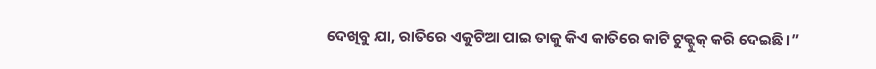ଦେଖିବୁ ଯା, ରାତିରେ ଏକୁଟିଆ ପାଇ ତାକୁ କିଏ କାତିରେ କାଟି ଟୁକ୍ଟୁକ୍ କରି ଦେଇଛି।”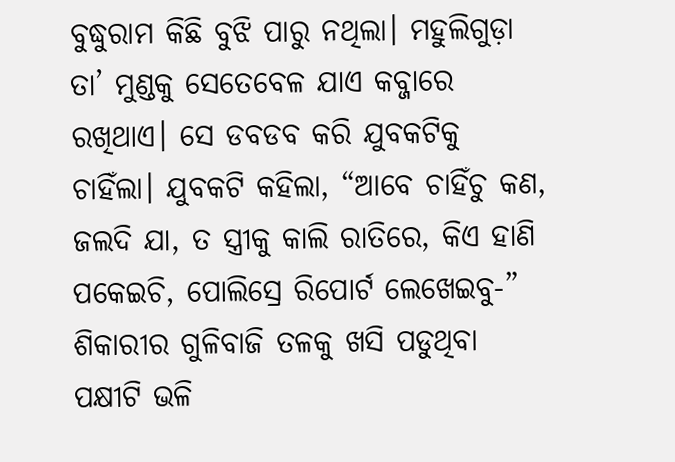ବୁଦ୍ଧୁରାମ କିଛି ବୁଝି ପାରୁ ନଥିଲା। ମହୁଲିଗୁଡ଼ା ତା’ ମୁଣ୍ଡକୁ ସେତେବେଳ ଯାଏ କବ୍ଜାରେ ରଖିଥାଏ। ସେ ଡବଡବ କରି ଯୁବକଟିକୁ ଚାହିଁଲା। ଯୁବକଟି କହିଲା, “ଆବେ ଚାହିଁଚୁ କଣ, ଜଲଦି ଯା, ତ ସ୍ତ୍ରୀକୁ କାଲି ରାତିରେ, କିଏ ହାଣି ପକେଇଚି, ପୋଲିସ୍ରେ ରିପୋର୍ଟ ଲେଖେଇବୁ-”
ଶିକାରୀର ଗୁଳିବାଜି ତଳକୁ ଖସି ପଡୁଥିବା ପକ୍ଷୀଟି ଭଳି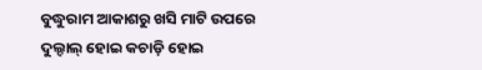ବୁଦ୍ଧୁରାମ ଆକାଶରୁ ଖସି ମାଟି ଉପରେ ଦୁଲ୍ଦାଲ୍ ହୋଇ କଚାଡ଼ି ହୋଇ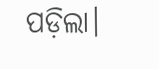ପଡ଼ିଲା।